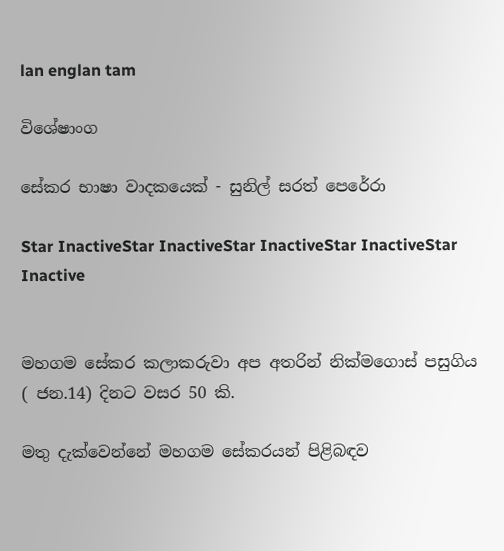lan englan tam

විශේෂාංග

සේකර භාෂා වාදකයෙක් - සුනිල් සරත් පෙරේරා

Star InactiveStar InactiveStar InactiveStar InactiveStar Inactive


මහගම සේකර කලාකරුවා අප අතරින් නික්මගොස් පසුගිය ( ජන.14) දිනට වසර 50 කි.

මතු දැක්වෙන්නේ මහගම සේකරයන් පිළිබඳව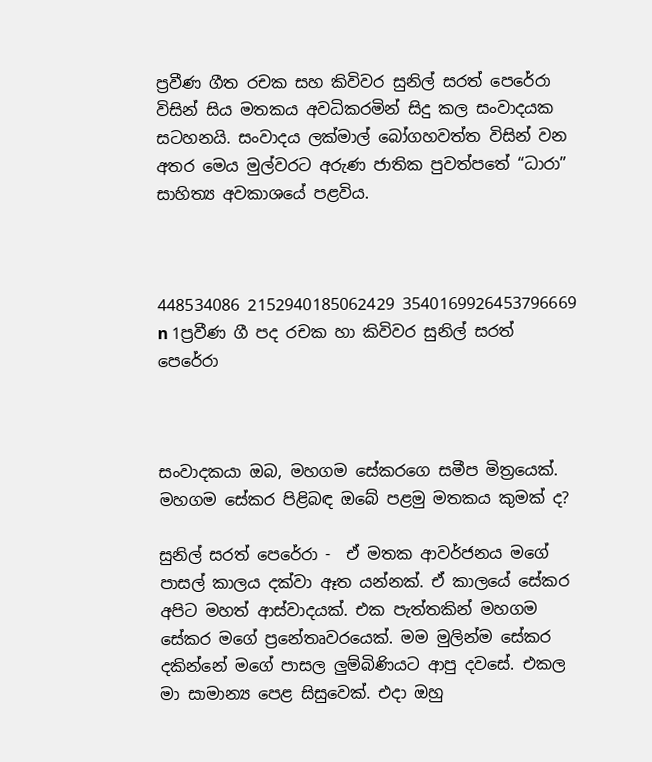ප්‍රවීණ ගීත රචක සහ කිවිවර සුනිල් සරත් පෙරේරා විසින් සිය මතකය අවධිකරමින් සිදු කල සංවාදයක සටහනයි. සංවාදය ලක්මාල් බෝගහවත්ත විසින් වන අතර මෙය මුල්වරට අරුණ ජාතික පුවත්පතේ “ධාරා” සාහිත්‍ය අවකාශයේ පළවිය.



448534086 2152940185062429 3540169926453796669 n 1ප්‍රවීණ ගී පද රචක හා කිවිවර සුනිල් සරත් පෙරේරා



සංවාදකයා ඔබ, මහගම සේකරගෙ සමීප මිත්‍රයෙක්. මහගම සේකර පිළිබඳ ඔබේ පළමු මතකය කුමක් ද?

සුනිල් සරත් පෙරේරා -  ඒ මතක ආවර්ජනය මගේ පාසල් කාලය දක්වා ඈත යන්නක්. ඒ කාලයේ සේකර අපිට මහත් ආස්වාදයක්. එක පැත්තකින් මහගම සේකර මගේ ප්‍රනේතෘවරයෙක්. මම මුලින්ම සේකර දකින්නේ මගේ පාසල ලුම්බිණියට ආපු දවසේ. එකල මා සාමාන්‍ය පෙළ සිසුවෙක්. එදා ඔහු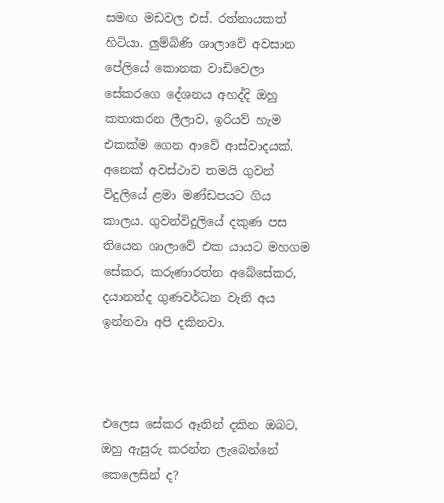සමඟ මඩවල එස්. රත්නායකත් හිටියා. ලුම්බිණි ශාලාවේ අවසාන පේලියේ කොනක වාඩිවෙලා සේකරගෙ දේශනය අහද්දි ඔහු කතාකරන ලීලාව, ඉරියව් හැම එකක්ම ගෙන ආවේ ආස්වාදයක්. අනෙක් අවස්ථාව තමයි ගුවන් විදුලියේ ළමා මණ්ඩපයට ගිය කාලය. ගුවන්විදුලියේ දකුණ පස තියෙන ශාලාවේ එක යායට මහගම සේකර, කරුණාරත්න අබේසේකර, දයානන්ද ගුණවර්ධන වැනි අය ඉන්නවා අපි දකිනවා.



එලෙස සේකර ඈතින් දකින ඔබට, ඔහු ඇසුරු කරන්න ලැබෙන්නේ කෙලෙසින් ද?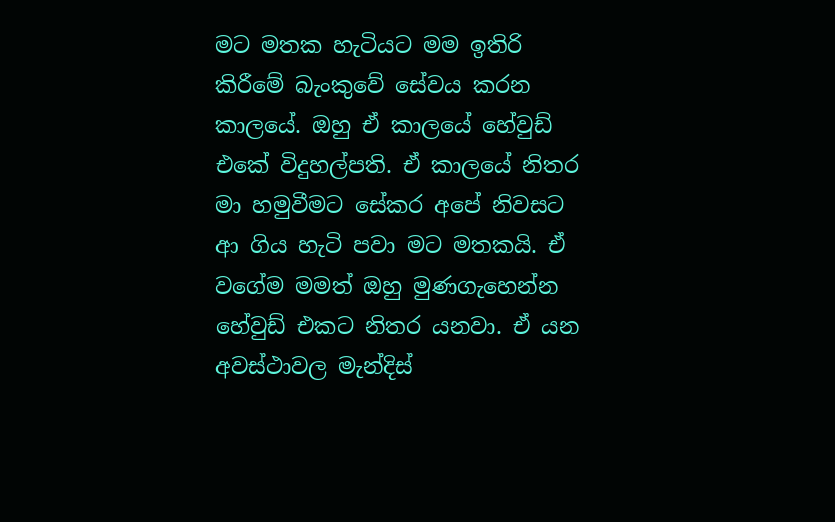මට මතක හැටියට මම ඉතිරි කිරීමේ බැංකුවේ සේවය කරන කාලයේ. ඔහු ඒ කාලයේ හේවුඩ් එකේ විදුහල්පති. ඒ කාලයේ නිතර මා හමුවීමට සේකර අපේ නිවසට ආ ගිය හැටි පවා මට මතකයි. ඒ වගේම මමත් ඔහු මුණගැහෙන්න හේවුඩ් එකට නිතර යනවා. ඒ යන අවස්ථාවල මැන්දිස්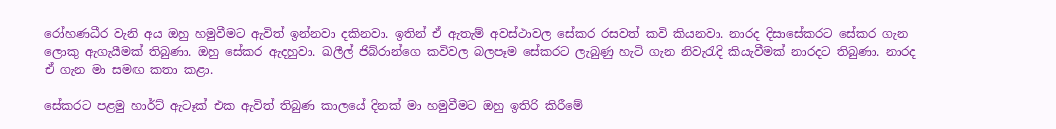රෝහණධීර වැනි අය ඔහු හමුවීමට ඇවිත් ඉන්නවා දකිනවා. ඉතින් ඒ ඇතැම් අවස්ථාවල සේකර රසවත් කවි කියනවා. නාරද දිසාසේකරට සේකර ගැන ලොකු ඇගැයීමක් තිබුණා. ඔහු සේකර ඇදහුවා. ඛලීල් ජිබ්රාන්ගෙ කවිවල බලපෑම සේකරට ලැබුණු හැටි ගැන නිවැරැදි කියැවීමක් නාරදට තිබුණා. නාරද ඒ ගැන මා සමඟ කතා කළා.

සේකරට පළමු හාර්ට් ඇටෑක් එක ඇවිත් තිබුණ කාලයේ දිනක් මා හමුවීමට ඔහු ඉතිරි කිරීමේ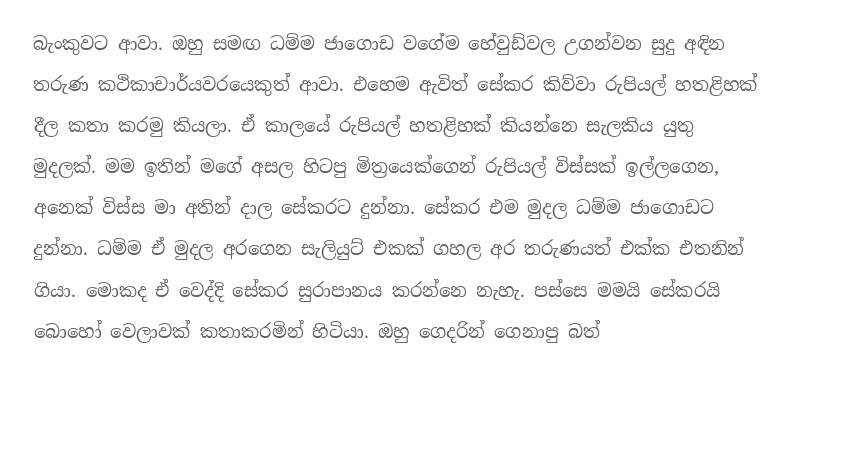බැංකුවට ආවා. ඔහු සමඟ ධම්ම ජාගොඩ වගේම හේවුඩ්වල උගන්වන සුදු අඳින තරුණ කථිකාචාර්යවරයෙකුත් ආවා. එහෙම ඇවිත් සේකර කිව්වා රුපියල් හතළිහක් දීල කතා කරමු කියලා. ඒ කාලයේ රුපියල් හතළිහක් කියන්නෙ සැලකිය යුතු මුදලක්. මම ඉතින් මගේ අසල හිටපු මිත්‍රයෙක්ගෙන් රුපියල් විස්සක් ඉල්ලගෙන, අනෙක් විස්ස මා අතින් දාල සේකරට දුන්නා. සේකර එම මුදල ධම්ම ජාගොඩට දුන්නා. ධම්ම ඒ මුදල අරගෙන සැලියුට් එකක් ගහල අර තරුණයත් එක්ක එතනින් ගියා. මොකද ඒ වෙද්දි සේකර සුරාපානය කරන්නෙ නැහැ. පස්සෙ මමයි සේකරයි බොහෝ වෙලාවක් කතාකරමින් හිටියා. ඔහු ගෙදරින් ගෙනාපු බත්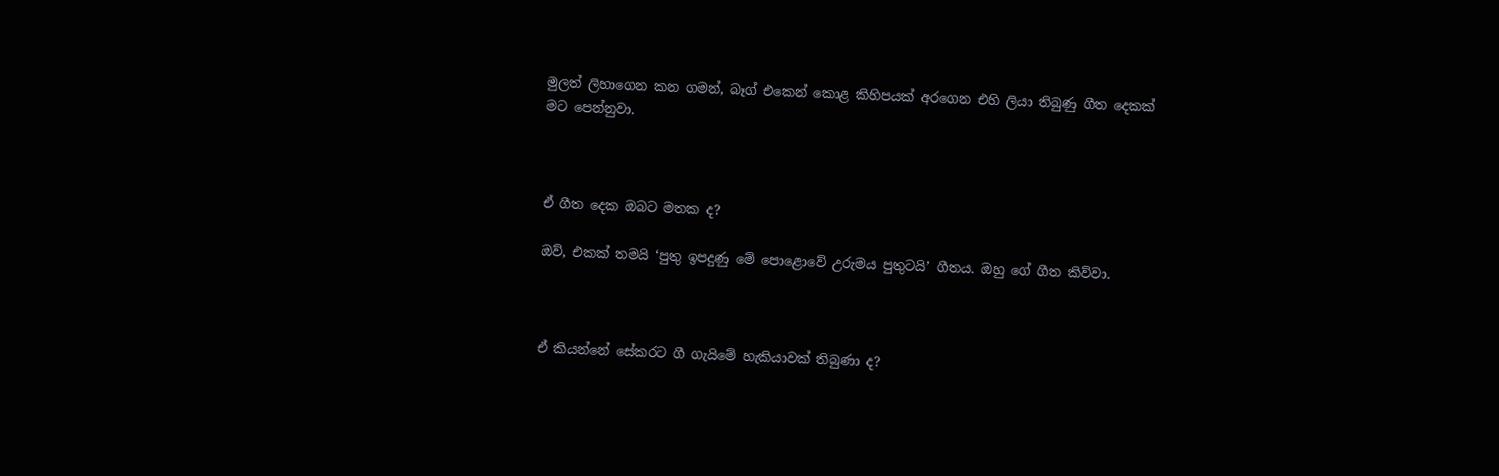මුලත් ලිහාගෙන කන ගමන්, බෑග් එකෙන් කොළ කිහිපයක් අරගෙන එහි ලියා තිබුණු ගීත දෙකක් මට පෙන්නුවා.



ඒ ගීත දෙක ඔබට මතක ද?

ඔව්, එකක් තමයි ‘පුතු ඉපදුණු මේ පොළොවේ උරුමය පුතුටයි’ ගීතය. ඔහු ගේ ගීත කිව්වා.



ඒ කියන්නේ සේකරට ගී ගැයිමේ හැකියාවක් තිබුණා ද?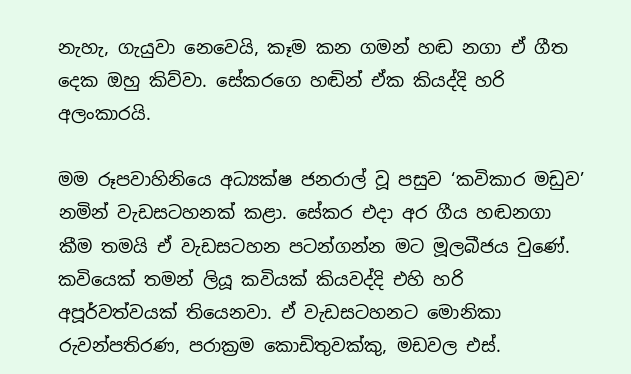නැහැ, ගැයුවා නෙවෙයි, කෑම කන ගමන් හඬ නගා ඒ ගීත දෙක ඔහු කිව්වා. සේකරගෙ හඬින් ඒක කියද්දි හරි අලංකාරයි.

මම රූපවාහිනියෙ අධ්‍යක්ෂ ජනරාල් වූ පසුව ‘කවිකාර මඩුව’ නමින් වැඩසටහනක් කළා. සේකර එදා අර ගීය හඬනගා කීම තමයි ඒ වැඩසටහන පටන්ගන්න මට මූලබීජය වුණේ. කවියෙක් තමන් ලියූ කවියක් කියවද්දි එහි හරි අපූර්වත්වයක් තියෙනවා. ඒ වැඩසටහනට මොනිකා රුවන්පතිරණ, පරාක්‍රම කොඩිතුවක්කු, මඩවල එස්.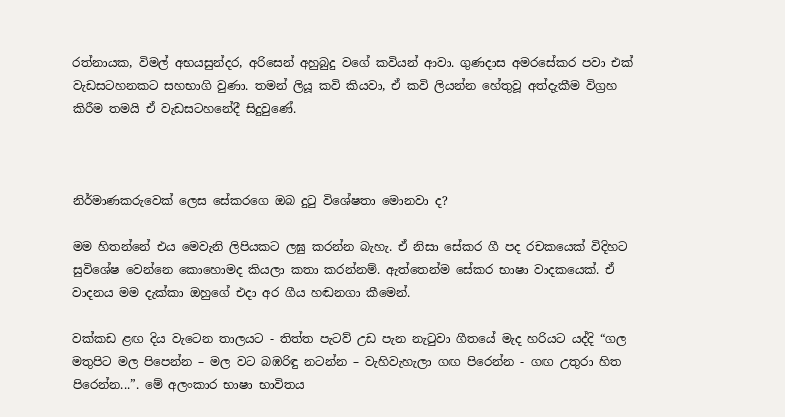රත්නායක, විමල් අභයසුන්දර, අරිසෙන් අහුබුදු වගේ කවියන් ආවා. ගුණදාස අමරසේකර පවා එක් වැඩසටහනකට සහභාගි වුණා. තමන් ලියූ කවි කියවා, ඒ කවි ලියන්න හේතුවූ අත්දැකීම විග්‍රහ කිරීම තමයි ඒ වැඩසටහනේදී සිදුවුණේ.



නිර්මාණකරුවෙක් ලෙස සේකරගෙ ඔබ දුටු විශේෂතා මොනවා ද?

මම හිතන්නේ එය මෙවැනි ලිපියකට ලඝු කරන්න බැහැ. ඒ නිසා සේකර ගී පද රචකයෙක් විදිහට සුවිශේෂ වෙන්නෙ කොහොමද කියලා කතා කරන්නම්. ඇත්තෙන්ම සේකර භාෂා වාදකයෙක්. ඒ වාදනය මම දැක්කා ඔහුගේ එදා අර ගීය හඬනගා කීමෙන්.

වක්කඩ ළඟ දිය වැටෙන තාලයට - තිත්ත පැටව් උඩ පැන නැටුවා ගීතයේ මැද හරියට යද්දි “ගල මතුපිට මල පිපෙන්න – මල වට බඹරිඳු නටන්න – වැහිවැහැලා ගඟ පිරෙන්න - ගඟ උතුරා හිත පිරෙන්න...”. මේ අලංකාර භාෂා භාවිතය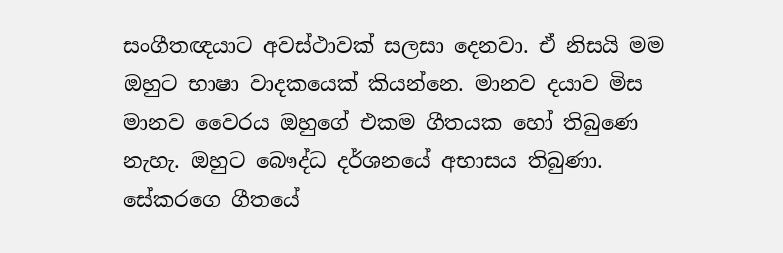සංගීතඥයාට අවස්ථාවක් සලසා දෙනවා. ඒ නිසයි මම ඔහුට භාෂා වාදකයෙක් කියන්නෙ. මානව දයාව මිස මානව වෛරය ඔහුගේ එකම ගීතයක හෝ තිබුණෙ නැහැ. ඔහුට බෞද්ධ දර්ශනයේ අභාසය තිබුණා. සේකරගෙ ගීතයේ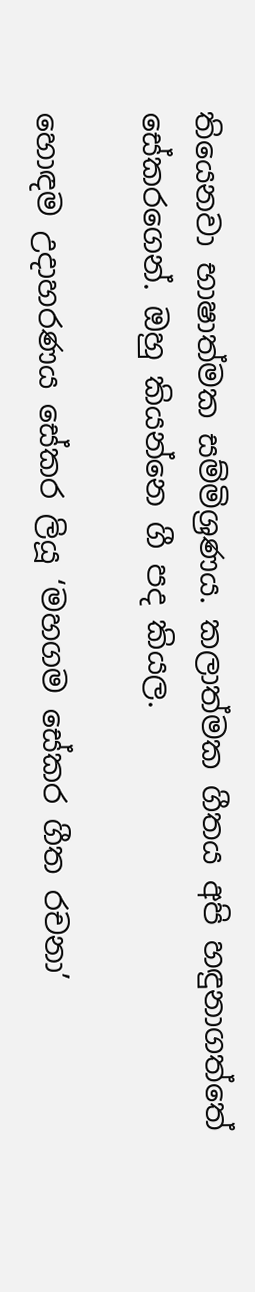තියෙනවා භාෂාත්මක සම්මිශ්‍රණය. කලාත්මක ගීතය අපි හඳුනාගත්තේ සේකරගෙන්. ඔහු කියන්නෙ ගී පද කියල.

හොඳම උදාහරණය සේකර ලියූ ‘මහගම සේකර ගීත රචනා’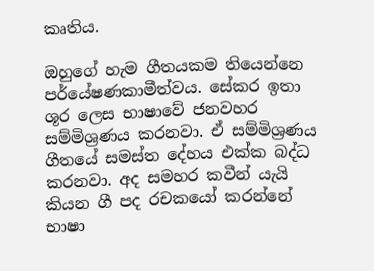කෘතිය.

ඔහුගේ හැම ගීතයකම තියෙන්නෙ පර්යේෂණකාමීත්වය. සේකර ඉතා ශූර ලෙස භාෂාවේ ජනවහර සම්මිශ්‍රණය කරනවා. ඒ සම්මිශ්‍රණය ගීතයේ සමස්ත දේහය එක්ක බද්ධ කරනවා. අද සමහර කවීන් යැයි කියන ගී පද රචකයෝ කරන්නේ භාෂා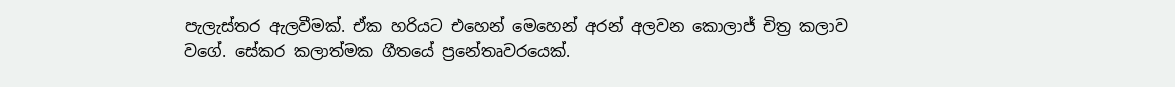පැලැස්තර ඇලවීමක්. ඒක හරියට එහෙන් මෙහෙන් අරන් අලවන කොලාජ් චිත්‍ර කලාව වගේ. සේකර කලාත්මක ගීතයේ ප්‍රනේතෘවරයෙක්.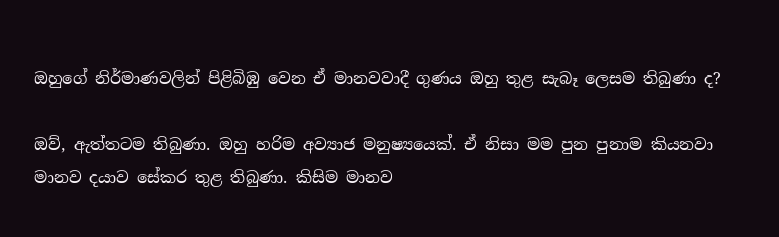ඔහුගේ නිර්මාණවලින් පිළිබිඹු වෙන ඒ මානවවාදී ගුණය ඔහු තුළ සැබෑ ලෙසම තිබුණා ද?

ඔව්, ඇත්තටම තිබුණා. ඔහු හරිම අව්‍යාජ මනුෂ්‍යයෙක්. ඒ නිසා මම පුන පුනාම කියනවා මානව දයාව සේකර තුළ තිබුණා. කිසිම මානව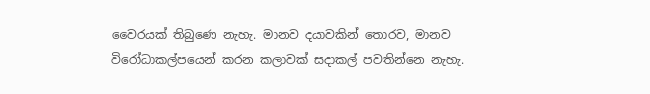වෛරයක් තිබුණෙ නැහැ. මානව දයාවකින් තොරව, මානව විරෝධාකල්පයෙන් කරන කලාවක් සදාකල් පවතින්නෙ නැහැ.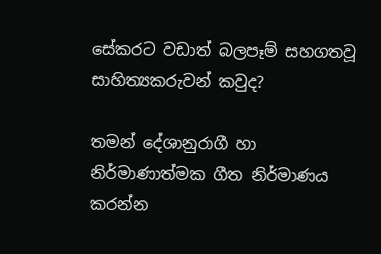සේකරට වඩාත් බලපෑම් සහගතවූ සාහිත්‍යකරුවන් කවුද?

තමන් දේශානුරාගී හා නිර්මාණාත්මක ගීත නිර්මාණය කරන්න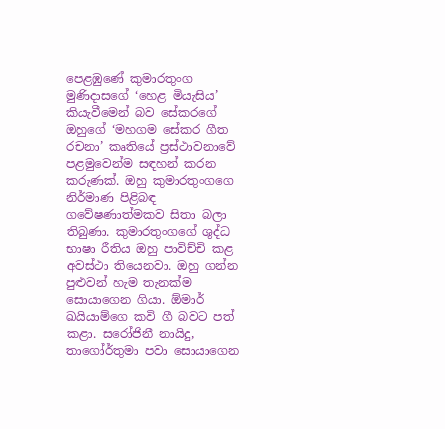පෙළඹුණේ කුමාරතුංග මුණිදාසගේ ‘හෙළ මියැසිය’ කියැවීමෙන් බව සේකරගේ ඔහුගේ ‘මහගම සේකර ගීත රචනා’ කෘතියේ ප්‍රස්ථාවනාවේ පළමුවෙන්ම සඳහන් කරන කරුණක්. ඔහු කුමාරතුංගගෙ නිර්මාණ පිළිබඳ ගවේෂණාත්මකව සිතා බලා තිබුණා. කුමාරතුංගගේ ශුද්ධ භාෂා රීතිය ඔහු පාවිච්චි කළ අවස්ථා තියෙනවා. ඔහු ගන්න පුළුවන් හැම තැනක්ම සොයාගෙන ගියා. ඕමාර් ඛයියාම්ගෙ කවි ගී බවට පත් කළා. සරෝජිනී නායිදු, තාගෝර්තුමා පවා සොයාගෙන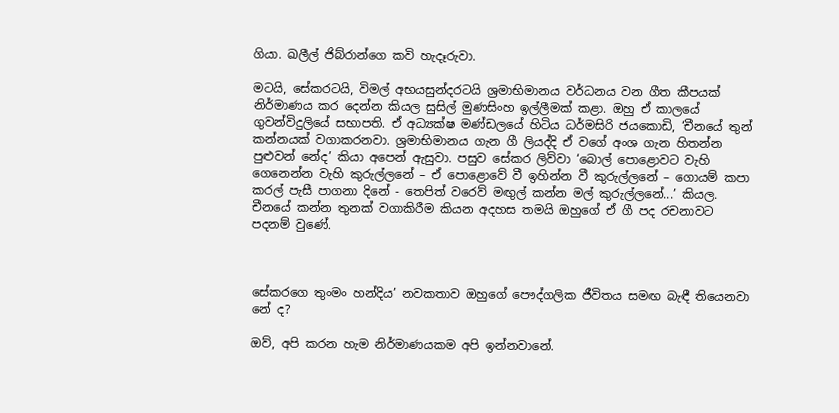ගියා. ඛලීල් ජිබ්රාන්ගෙ කවි හැදෑරුවා.

මටයි, සේකරටයි, විමල් අභයසුන්දරටයි ශ්‍රමාභිමානය වර්ධනය වන ගීත කීපයක් නිර්මාණය කර දෙන්න කියල සුසිල් මුණසිංහ ඉල්ලීමක් කළා. ඔහු ඒ කාලයේ ගුවන්විදුලියේ සභාපති. ඒ අධ්‍යක්ෂ මණ්ඩලයේ හිටිය ධර්මසිරි ජයකොඩි, ‘චීනයේ තුන් කන්නයක් වගාකරනවා. ශ්‍රමාභිමානය ගැන ගී ලියද්දි ඒ වගේ අංශ ගැන හිතන්න පුළුවන් නේද’ කියා අපෙන් ඇසුවා. පසුව සේකර ලිව්වා ‘බොල් පොළොවට වැහි ගෙනෙන්න වැහි කුරුල්ලනේ – ඒ පොළොවේ වී ඉහින්න වී කුරුල්ලනේ – ගොයම් කපා කරල් පැසී පාගනා දිනේ - තෙපිත් වරෙව් මඟුල් කන්න මල් කුරුල්ලනේ...’ කියල. චීනයේ කන්න තුනක් වගාකිරීම කියන අදහස තමයි ඔහුගේ ඒ ගී පද රචනාවට පදනම් වුණේ.



සේකරගෙ තුංමං හන්දිය’ නවකතාව ඔහුගේ පෞද්ගලික ජීවිතය සමඟ බැඳී තියෙනවා නේ ද?

ඔව්, අපි කරන හැම නිර්මාණයකම අපි ඉන්නවානේ.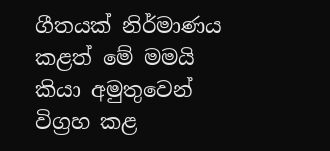ගීතයක් නිර්මාණය කළත් මේ මමයි කියා අමුතුවෙන් විග්‍රහ කළ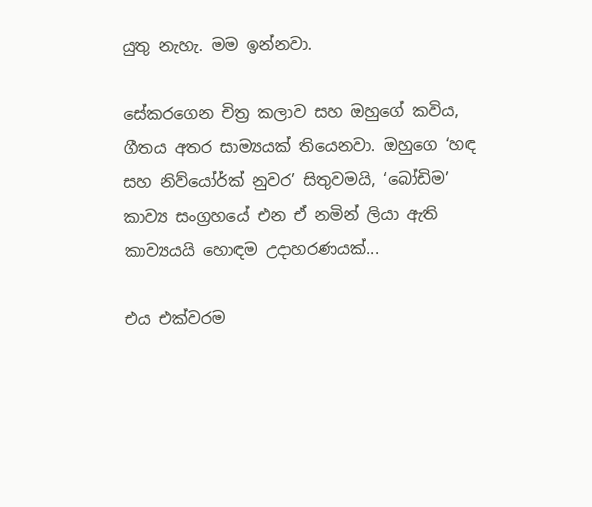යුතු නැහැ. මම ඉන්නවා.

සේකරගෙන චිත්‍ර කලාව සහ ඔහුගේ කවිය, ගීතය අතර සාම්‍යයක් තියෙනවා. ඔහුගෙ ‘හඳ සහ නිව්යෝර්ක් නුවර’ සිතුවමයි, ‘බෝඩිම’ කාව්‍ය සංග්‍රහයේ එන ඒ නමින් ලියා ඇති කාව්‍යයයි හොඳම උදාහරණයක්...

එය එක්වරම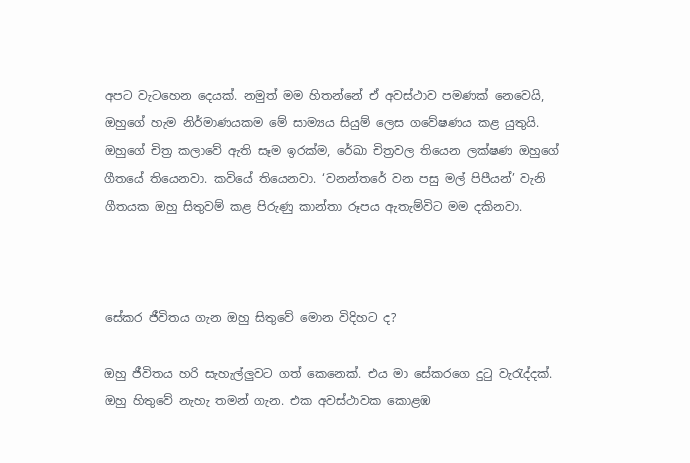අපට වැටහෙන දෙයක්. නමුත් මම හිතන්නේ ඒ අවස්ථාව පමණක් නෙවෙයි, ඔහුගේ හැම නිර්මාණයකම මේ සාම්‍යය සියුම් ලෙස ගවේෂණය කළ යුතුයි. ඔහුගේ චිත්‍ර කලාවේ ඇති සෑම ඉරක්ම, රේඛා චිත්‍රවල තියෙන ලක්ෂණ ඔහුගේ ගීතයේ තියෙනවා. කවියේ තියෙනවා. ‘වනන්තරේ වන පසු මල් පිපීයන්’ වැනි ගීතයක ඔහු සිතුවම් කළ පිරුණු කාන්තා රූපය ඇතැම්විට මම දකිනවා.



සේකර ජීවිතය ගැන ඔහු සිතුවේ මොන විදිහට ද?

ඔහු ජීවිතය හරි සැහැල්ලුවට ගත් කෙනෙක්. එය මා සේකරගෙ දුටු වැරැද්දක්. ඔහු හිතුවේ නැහැ තමන් ගැන. එක අවස්ථාවක කොළඹ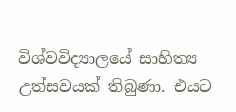විශ්වවිද්‍යාලයේ සාහිත්‍ය උත්සවයක් තිබුණා. එයට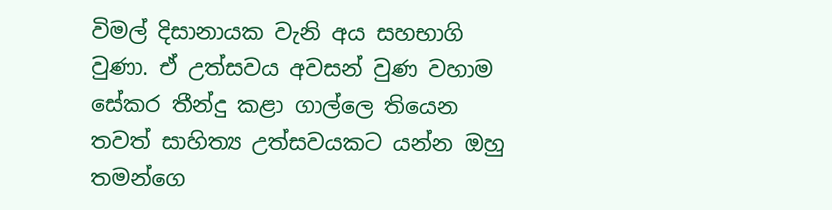විමල් දිසානායක වැනි අය සහභාගි වුණා. ඒ උත්සවය අවසන් වුණ වහාම සේකර තීන්දු කළා ගාල්ලෙ තියෙන තවත් සාහිත්‍ය උත්සවයකට යන්න ඔහු තමන්ගෙ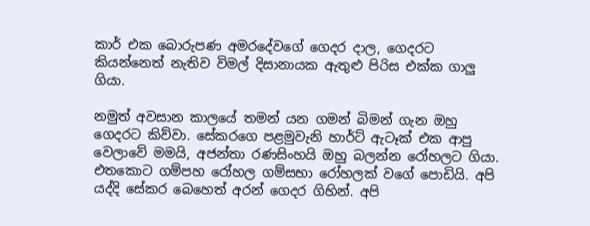කාර් එක බොරුපණ අමරදේවගේ ගෙදර දාල, ගෙදරට කියන්නෙත් නැතිව විමල් දිසානායක ඇතුළු පිරිස එක්ක ගාලු ගියා.

නමුත් අවසාන කාලයේ තමන් යන ගමන් බිමන් ගැන ඔහු ගෙදරට කිව්වා. සේකරගෙ පළමුවැනි හාර්ට් ඇටෑක් එක ආපු වෙලාවේ මමයි, අජන්තා රණසිංහයි ඔහු බලන්න රෝහලට ගියා. එතකොට ගම්පහ රෝහල ගම්සභා රෝහලක් වගේ පොඩියි. අපි යද්දි සේකර බෙහෙත් අරන් ගෙදර ගිහින්. අපි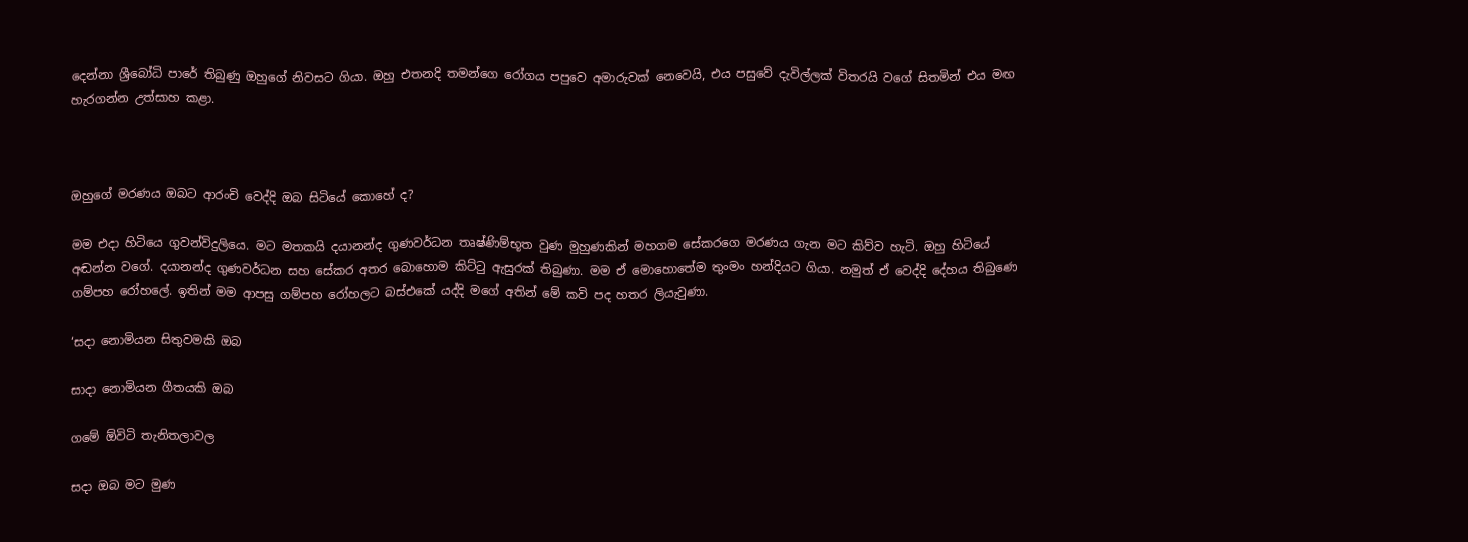දෙන්නා ශ්‍රීබෝධි පාරේ තිබුණු ඔහුගේ නිවසට ගියා. ඔහු එතනදි තමන්ගෙ රෝගය පපුවෙ අමාරුවක් නෙවෙයි, එය පසුවේ දැවිල්ලක් විතරයි වගේ සිතමින් එය මඟ හැරගන්න උත්සාහ කළා.



ඔහුගේ මරණය ඔබට ආරංචි වෙද්දි ඔබ සිටියේ කොහේ ද?

මම එදා හිටියෙ ගුවන්විදුලියෙ. මට මතකයි දයානන්ද ගුණවර්ධන තෘෂ්ණිම්භූත වුණ මුහුණකින් මහගම සේකරගෙ මරණය ගැන මට කිව්ව හැටි. ඔහු හිටියේ අඬන්න වගේ. දයානන්ද ගුණවර්ධන සහ සේකර අතර බොහොම කිට්ටු ඇසුරක් තිබුණා. මම ඒ මොහොතේම තුංමං හන්දියට ගියා. නමුත් ඒ වෙද්දි දේහය තිබුණෙ ගම්පහ රෝහලේ. ඉතින් මම ආපසු ගම්පහ රෝහලට බස්එකේ යද්දි මගේ අතින් මේ කවි පද හතර ලියැවුණා.

‘සදා නොමියන සිතුවමකි ඔබ

සාදා නොමියන ගීතයකි ඔබ

ගමේ ඕවිටි තැනිතලාවල

සදා ඔබ මට මුණ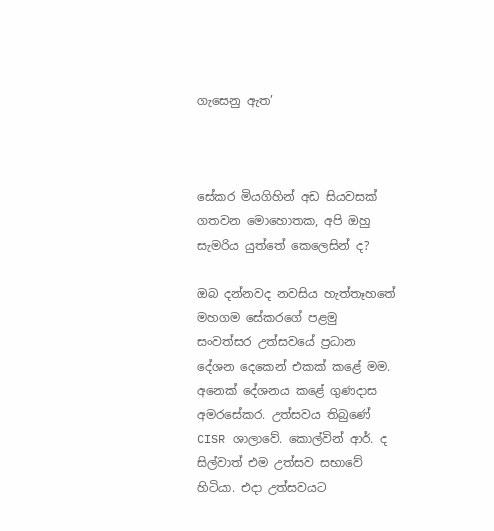ගැසෙනු ඇත’



සේකර මියගිහින් අඩ සියවසක් ගතවන මොහොතක, අපි ඔහු සැමරිය යුත්තේ කෙලෙසින් ද?

ඔබ දන්නවද නවසිය හැත්තෑහතේ මහගම සේකරගේ පළමු සංවත්සර උත්සවයේ ප්‍රධාන දේශන දෙකෙන් එකක් කළේ මම. අනෙක් දේශනය කළේ ගුණදාස අමරසේකර. උත්සවය තිබුණේ CISR ශාලාවේ. කොල්වින් ආර්. ද සිල්වාත් එම උත්සව සභාවේ හිටියා. එදා උත්සවයට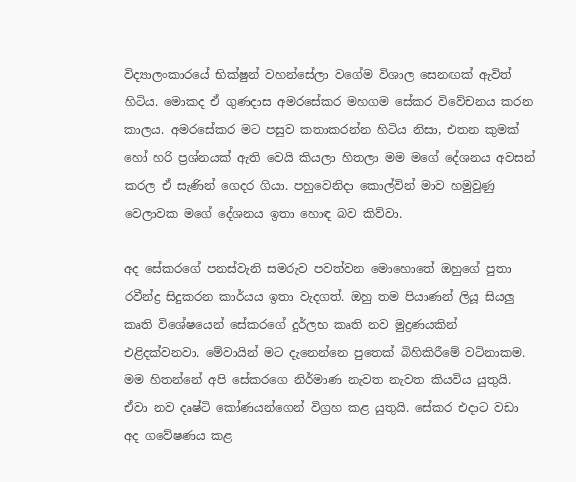විද්‍යාලංකාරයේ භික්ෂුන් වහන්සේලා වගේම විශාල සෙනඟක් ඇවිත් හිටිය. මොකද ඒ ගුණදාස අමරසේකර මහගම සේකර විවේචනය කරන කාලය. අමරසේකර මට පසුව කතාකරන්න හිටිය නිසා, එතන කුමක් හෝ හරි ප්‍රශ්නයක් ඇති වෙයි කියලා හිතලා මම මගේ දේශනය අවසන් කරල ඒ සැණින් ගෙදර ගියා. පහුවෙනිදා කොල්වින් මාව හමුවුණු වෙලාවක මගේ දේශනය ඉතා හොඳ බව කිව්වා.

අද සේකරගේ පනස්වැනි සමරුව පවත්වන මොහොතේ ඔහුගේ පුතා රවීන්ද්‍ර සිදුකරන කාර්යය ඉතා වැදගත්. ඔහු තම පියාණන් ලියූ සියලු කෘති විශේෂයෙන් සේකරගේ දුර්ලභ කෘති නව මුද්‍රණයකින් එළිදක්වනවා. මේවායින් මට දැනෙන්නෙ පුතෙක් බිහිකිරීමේ වටිනාකම. මම හිතන්නේ අපි සේකරගෙ නිර්මාණ නැවත නැවත කියවිය යුතුයි. ඒවා නව දෘෂ්ටි කෝණයන්ගෙන් විග්‍රහ කළ යුතුයි. සේකර එදාට වඩා අද ගවේෂණය කළ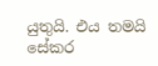යුතුයි. එය තමයි සේකර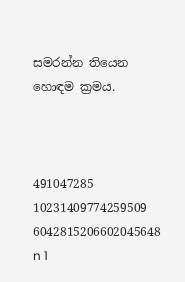සමරන්න තියෙන හොඳම ක්‍රමය.



491047285 10231409774259509 6042815206602045648 n 1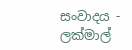සංවාදය - ලක්මාල්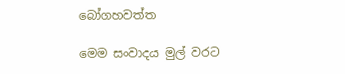බෝගහවත්ත

මෙම සංවාදය මුල් වරට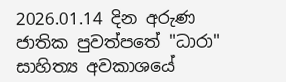2026.01.14 දින අරුණ ජාතික පුවත්පතේ "ධාරා" සාහිත්‍ය අවකාශයේ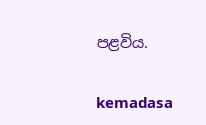පළවිය.

kemadasa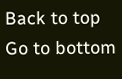Back to top
Go to bottom